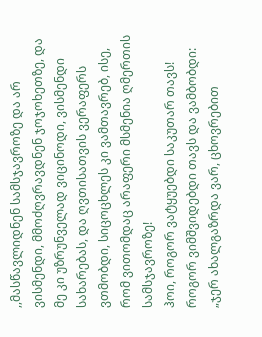,,მასწავლიდნენ სამსჯავროზე და არ ვისმენდი, მმოძღვრავდნენ ჯოჯოხეთზე, და მე კი უზრუნველად ვიცინოდი, ვისმენდი სახარებას, და ღვთისათვის ვერაფერს ვთმობდი, სიცოცხლეს კი ვამთავრებ, ისე, რომ ვითომდაც არაფერი მსმენია ღმერთის სამსჯავროზე!
ჰოი, როგორ ვატყუებდი საკუთარ თავს! როგორ ვიმშვიდებდი თავს და ვამბობდი:
„ჯერ ახალგაზრდა ვარ, ცხოვრებით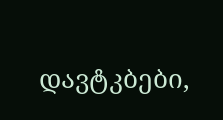დავტკბები,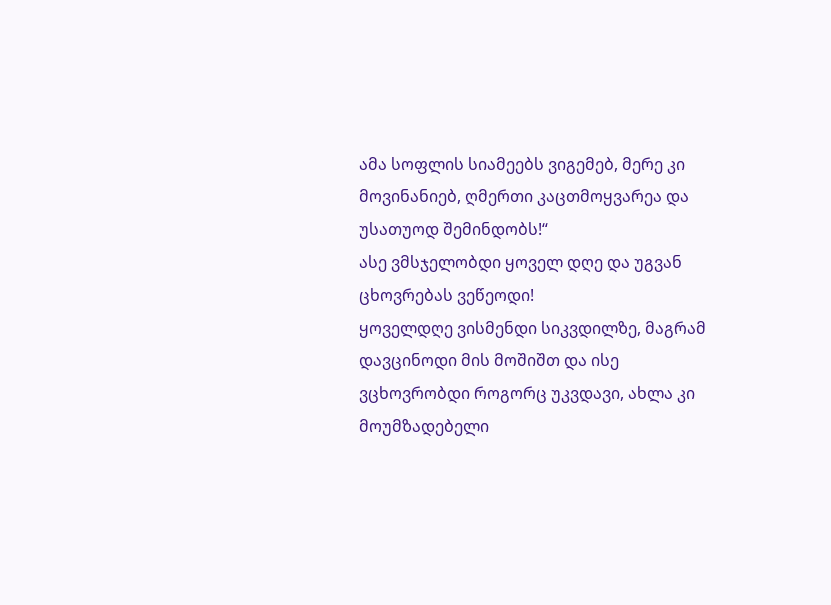ამა სოფლის სიამეებს ვიგემებ, მერე კი მოვინანიებ, ღმერთი კაცთმოყვარეა და უსათუოდ შემინდობს!“
ასე ვმსჯელობდი ყოველ დღე და უგვან ცხოვრებას ვეწეოდი!
ყოველდღე ვისმენდი სიკვდილზე, მაგრამ დავცინოდი მის მოშიშთ და ისე ვცხოვრობდი როგორც უკვდავი, ახლა კი მოუმზადებელი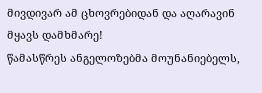მივდივარ ამ ცხოვრებიდან და აღარავინ მყავს დამხმარე!
წამასწრეს ანგელოზებმა მოუნანიებელს,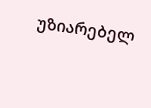უზიარებელ